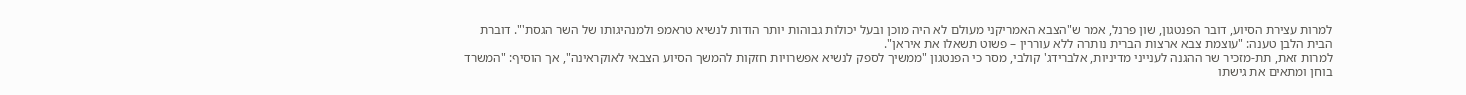למרות עצירת הסיוע, דובר הפנטגון, שון פרנל, אמר ש"הצבא האמריקני מעולם לא היה מוכן ובעל יכולות גבוהות יותר הודות לנשיא טראמפ ולמנהיגותו של השר הגסת'". דוברת הבית הלבן טענה: "עוצמת צבא ארצות הברית נותרה ללא עוררין – פשוט תשאלו את איראן".
למרות זאת, תת-מזכיר שר ההגנה לענייני מדיניות, אלברידג' קולבי, מסר כי הפנטגון "ממשיך לספק לנשיא אפשרויות חזקות להמשך הסיוע הצבאי לאוקראינה", אך הוסיף: "המשרד בוחן ומתאים את גישתו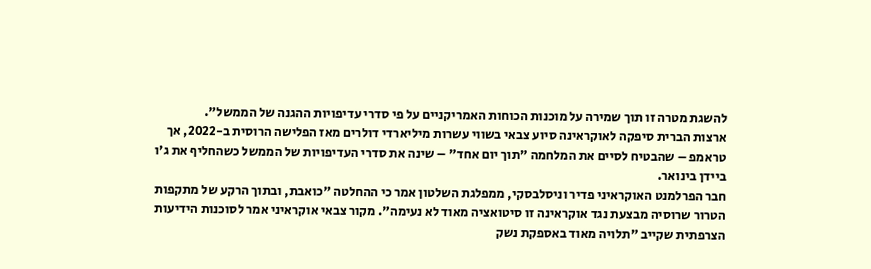להשגת מטרה זו תוך שמירה על מוכנות הכוחות האמריקניים על פי סדרי עדיפויות ההגנה של הממשל".
ארצות הברית סיפקה לאוקראינה סיוע צבאי בשווי עשרות מיליארדי דולרים מאז הפלישה הרוסית ב-2022, אך טראמפ – שהבטיח לסיים את המלחמה "תוך יום אחד" – שינה את סדרי העדיפויות של הממשל כשהחליף את ג'ו ביידן בינואר.
חבר הפרלמנט האוקראיני פדיר וניסלבסקי, ממפלגת השלטון אמר כי ההחלטה "כואבת, ובתוך הרקע של מתקפות הטרור שרוסיה מבצעת נגד אוקראינה זו סיטואציה מאוד לא נעימה". מקור צבאי אוקראיני אמר לסוכנות הידיעות הצרפתית שקייב "תלויה מאוד באספקת נשק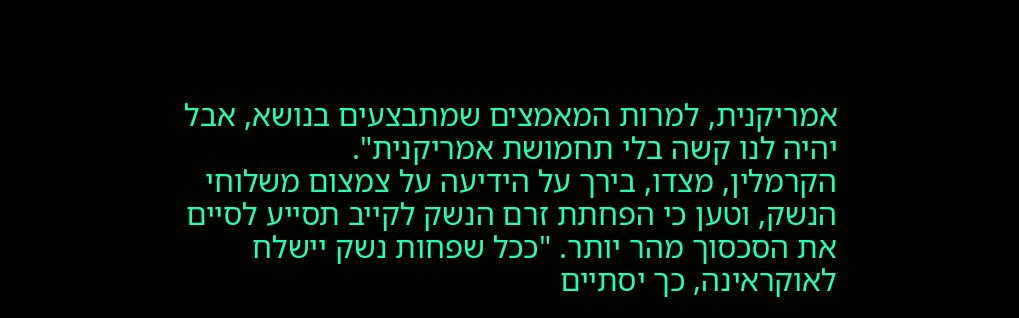אמריקנית, למרות המאמצים שמתבצעים בנושא, אבל יהיה לנו קשה בלי תחמושת אמריקנית".
הקרמלין, מצדו, בירך על הידיעה על צמצום משלוחי הנשק, וטען כי הפחתת זרם הנשק לקייב תסייע לסיים את הסכסוך מהר יותר. "ככל שפחות נשק יישלח לאוקראינה, כך יסתיים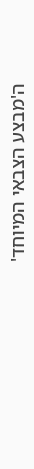ה'מבצע הצבאי המיוחד'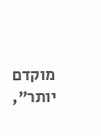מוקדם יותר",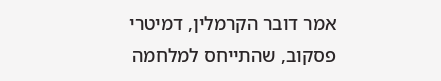אמר דובר הקרמלין, דמיטרי פסקוב, שהתייחס למלחמה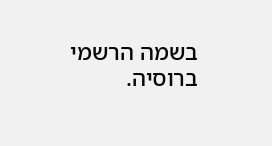בשמה הרשמי ברוסיה.